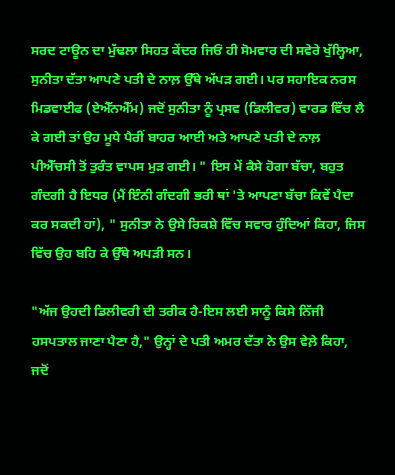ਸਰਦ ਟਾਊਨ ਦਾ ਮੁੱਢਲਾ ਸਿਹਤ ਕੇਂਦਰ ਜਿਓਂ ਹੀ ਸੋਮਵਾਰ ਦੀ ਸਵੇਰੇ ਖੁੱਲ੍ਹਿਆ, ਸੁਨੀਤਾ ਦੱਤਾ ਆਪਣੇ ਪਤੀ ਦੇ ਨਾਲ਼ ਉੱਥੇ ਅੱਪੜ ਗਈ। ਪਰ ਸਹਾਇਕ ਨਰਸ ਮਿਡਵਾਈਫ (ਏਐੱਨਐੱਮ) ਜਦੋਂ ਸੁਨੀਤਾ ਨੂੰ ਪ੍ਰਸਵ (ਡਿਲੀਵਰ) ਵਾਰਡ ਵਿੱਚ ਲੈ ਕੇ ਗਈ ਤਾਂ ਉਹ ਮੂਧੇ ਪੈਰੀਂ ਬਾਹਰ ਆਈ ਅਤੇ ਆਪਣੇ ਪਤੀ ਦੇ ਨਾਲ਼ ਪੀਐੱਚਸੀ ਤੋਂ ਤੁਰੰਤ ਵਾਪਸ ਮੁੜ ਗਈ। " ਇਸ ਮੇਂ ਕੈਸੇ ਹੋਗਾ ਬੱਚਾ, ਬਹੁਤ ਗੰਦਗੀ ਹੈ ਇਧਰ (ਮੈਂ ਇੰਨੀ ਗੰਦਗੀ ਭਰੀ ਥਾਂ 'ਤੇ ਆਪਣਾ ਬੱਚਾ ਕਿਵੇਂ ਪੈਦਾ ਕਰ ਸਕਦੀ ਹਾਂ), " ਸੁਨੀਤਾ ਨੇ ਉਸੇ ਰਿਕਸ਼ੇ ਵਿੱਚ ਸਵਾਰ ਹੁੰਦਿਆਂ ਕਿਹਾ, ਜਿਸ ਵਿੱਚ ਉਹ ਬਹਿ ਕੇ ਉੱਥੇ ਅਪੜੀ ਸਨ।

"ਅੱਜ ਉਹਦੀ ਡਿਲੀਵਰੀ ਦੀ ਤਰੀਕ ਹੈ-ਇਸ ਲਈ ਸਾਨੂੰ ਕਿਸੇ ਨਿੱਜੀ ਹਸਪਤਾਲ ਜਾਣਾ ਪੈਣਾ ਹੈ," ਉਨ੍ਹਾਂ ਦੇ ਪਤੀ ਅਮਰ ਦੱਤਾ ਨੇ ਉਸ ਵੇਲ਼ੇ ਕਿਹਾ, ਜਦੋਂ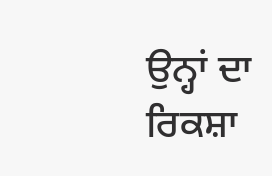ਉਨ੍ਹਾਂ ਦਾ ਰਿਕਸ਼ਾ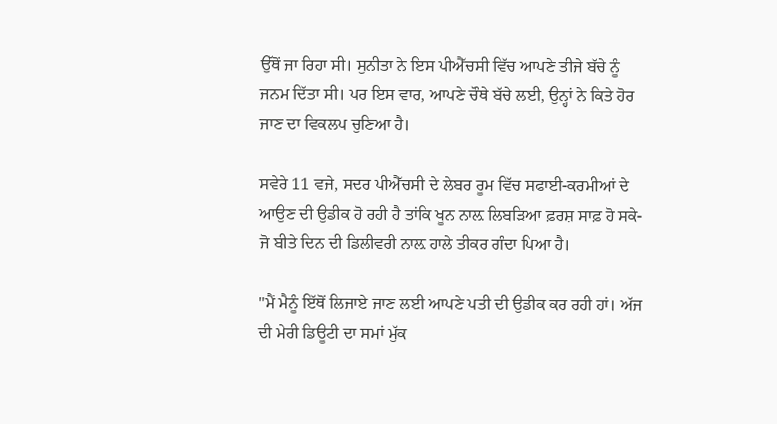ਉੱਥੋਂ ਜਾ ਰਿਹਾ ਸੀ। ਸੁਨੀਤਾ ਨੇ ਇਸ ਪੀਐੱਚਸੀ ਵਿੱਚ ਆਪਣੇ ਤੀਜੇ ਬੱਚੇ ਨੂੰ ਜਨਮ ਦਿੱਤਾ ਸੀ। ਪਰ ਇਸ ਵਾਰ, ਆਪਣੇ ਚੌਥੇ ਬੱਚੇ ਲਈ, ਉਨ੍ਹਾਂ ਨੇ ਕਿਤੇ ਹੋਰ ਜਾਣ ਦਾ ਵਿਕਲਪ ਚੁਣਿਆ ਹੈ।

ਸਵੇਰੇ 11 ਵਜੇ, ਸਦਰ ਪੀਐੱਚਸੀ ਦੇ ਲੇਬਰ ਰੂਮ ਵਿੱਚ ਸਫਾਈ-ਕਰਮੀਆਂ ਦੇ ਆਉਣ ਦੀ ਉਡੀਕ ਹੋ ਰਹੀ ਹੈ ਤਾਂਕਿ ਖੂਨ ਨਾਲ਼ ਲਿਬੜਿਆ ਫ਼ਰਸ਼ ਸਾਫ਼ ਹੋ ਸਕੇ- ਜੋ ਬੀਤੇ ਦਿਨ ਦੀ ਡਿਲੀਵਰੀ ਨਾਲ਼ ਹਾਲੇ ਤੀਕਰ ਗੰਦਾ ਪਿਆ ਹੈ।

"ਮੈਂ ਮੈਨੂੰ ਇੱਥੋਂ ਲਿਜਾਏ ਜਾਣ ਲਈ ਆਪਣੇ ਪਤੀ ਦੀ ਉਡੀਕ ਕਰ ਰਹੀ ਹਾਂ। ਅੱਜ ਦੀ ਮੇਰੀ ਡਿਊਟੀ ਦਾ ਸਮਾਂ ਮੁੱਕ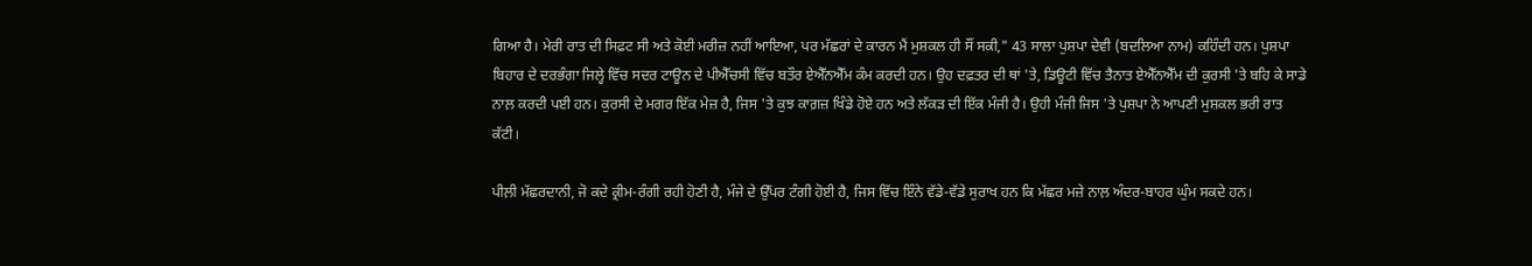ਗਿਆ ਹੈ। ਮੇਰੀ ਰਾਤ ਦੀ ਸਿਫ਼ਟ ਸੀ ਅਤੇ ਕੋਈ ਮਰੀਜ਼ ਨਹੀਂ ਆਇਆ, ਪਰ ਮੱਛਰਾਂ ਦੇ ਕਾਰਨ ਮੈਂ ਮੁਸ਼ਕਲ ਹੀ ਸੌਂ ਸਕੀ," 43 ਸਾਲਾ ਪੁਸ਼ਪਾ ਦੇਵੀ (ਬਦਲਿਆ ਨਾਮ) ਕਹਿੰਦੀ ਹਨ। ਪੁਸ਼ਪਾ ਬਿਹਾਰ ਦੇ ਦਰਭੰਗਾ ਜਿਲ੍ਹੇ ਵਿੱਚ ਸਦਰ ਟਾਊਨ ਦੇ ਪੀਐੱਚਸੀ ਵਿੱਚ ਬਤੌਰ ਏਐੱਨਐੱਮ ਕੰਮ ਕਰਦੀ ਹਨ। ਉਹ ਦਫ਼ਤਰ ਦੀ ਥਾਂ 'ਤੇ, ਡਿਊਟੀ ਵਿੱਚ ਤੈਨਾਤ ਏਐੱਨਐੱਮ ਦੀ ਕੁਰਸੀ 'ਤੇ ਬਹਿ ਕੇ ਸਾਡੇ ਨਾਲ਼ ਕਰਦੀ ਪਈ ਹਨ। ਕੁਰਸੀ ਦੇ ਮਗਰ ਇੱਕ ਮੇਜ਼ ਹੈ, ਜਿਸ 'ਤੇ ਕੁਝ ਕਾਗ਼ਜ਼ ਖਿੰਡੇ ਹੋਏ ਹਨ ਅਤੇ ਲੱਕੜ ਦੀ ਇੱਕ ਮੰਜੀ ਹੈ। ਉਹੀ ਮੰਜੀ ਜਿਸ 'ਤੇ ਪੁਸ਼ਪਾ ਨੇ ਆਪਣੀ ਮੁਸ਼ਕਲ ਭਰੀ ਰਾਤ ਕੱਟੀ।

ਪੀਲ਼ੀ ਮੱਛਰਦਾਨੀ, ਜੋ ਕਦੇ ਕ੍ਰੀਮ-ਰੰਗੀ ਰਹੀ ਹੋਣੀ ਹੈ, ਮੰਜੇ ਦੇ ਉੱਪਰ ਟੰਗੀ ਹੋਈ ਹੈ, ਜਿਸ ਵਿੱਚ ਇੰਨੇ ਵੱਡੇ-ਵੱਡੇ ਸੁਰਾਖ ਹਨ ਕਿ ਮੱਛਰ ਮਜ਼ੇ ਨਾਲ਼ ਅੰਦਰ-ਬਾਹਰ ਘੁੰਮ ਸਕਦੇ ਹਨ।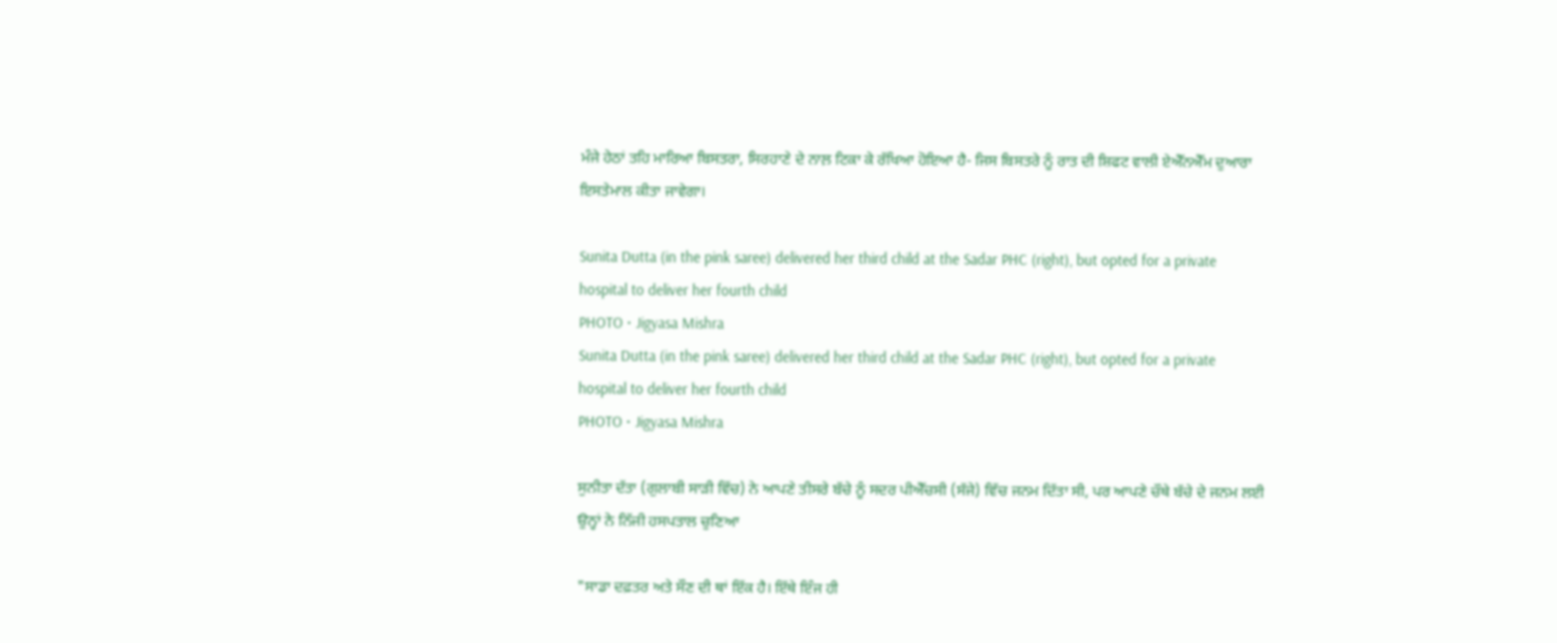ਮੰਜੇ ਹੇਠਾਂ ਤਹਿ ਮਾਰਿਆ ਬਿਸਤਰਾ, ਸਿਰਹਾਣੇ ਦੇ ਨਾਲ਼ ਟਿਕਾ ਕੇ ਰੱਖਿਆ ਹੋਇਆ ਹੈ- ਜਿਸ ਬਿਸਤਰੇ ਨੂੰ ਰਾਤ ਦੀ ਸ਼ਿਫਟ ਵਾਲੀ ਏਐੱਨਐੱਮ ਦੁਆਰਾ ਇਸਤੇਮਾਲ ਕੀਤਾ ਜਾਵੇਗਾ।

Sunita Dutta (in the pink saree) delivered her third child at the Sadar PHC (right), but opted for a private hospital to deliver her fourth child
PHOTO • Jigyasa Mishra
Sunita Dutta (in the pink saree) delivered her third child at the Sadar PHC (right), but opted for a private hospital to deliver her fourth child
PHOTO • Jigyasa Mishra

ਸੁਨੀਤਾ ਦੱਤਾ (ਗੁਲਾਬੀ ਸਾੜੀ ਵਿੱਚ) ਨੇ ਆਪਣੇ ਤੀਸਰੇ ਬੱਚੇ ਨੂੰ ਸਦਰ ਪੀਐੱਚਸੀ (ਸੱਜੇ) ਵਿੱਚ ਜਨਮ ਦਿੱਤਾ ਸੀ, ਪਰ ਆਪਣੇ ਚੌਥੇ ਬੱਚੇ ਦੇ ਜਨਮ ਲਈ ਉਨ੍ਹਾਂ ਨੇ ਨਿੱਜੀ ਹਸਪਤਾਲ ਚੁਣਿਆ

"ਸਾਡਾ ਦਫ਼ਤਰ ਅਤੇ ਸੌਣ ਦੀ ਥਾਂ ਇੱਕ ਹੈ। ਇੱਥੇ ਇੰਜ ਹੀ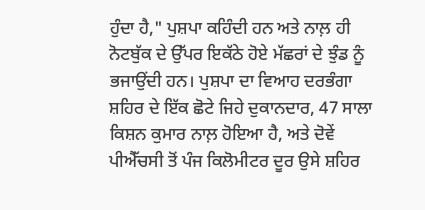ਹੁੰਦਾ ਹੈ," ਪੁਸ਼ਪਾ ਕਹਿੰਦੀ ਹਨ ਅਤੇ ਨਾਲ਼ ਹੀ ਨੋਟਬੁੱਕ ਦੇ ਉੱਪਰ ਇਕੱਠੇ ਹੋਏ ਮੱਛਰਾਂ ਦੇ ਝੁੰਡ ਨੂੰ ਭਜਾਉਂਦੀ ਹਨ। ਪੁਸ਼ਪਾ ਦਾ ਵਿਆਹ ਦਰਭੰਗਾ ਸ਼ਹਿਰ ਦੇ ਇੱਕ ਛੋਟੇ ਜਿਹੇ ਦੁਕਾਨਦਾਰ, 47 ਸਾਲਾ ਕਿਸ਼ਨ ਕੁਮਾਰ ਨਾਲ਼ ਹੋਇਆ ਹੈ, ਅਤੇ ਦੋਵੇਂ ਪੀਐੱਚਸੀ ਤੋਂ ਪੰਜ ਕਿਲੋਮੀਟਰ ਦੂਰ ਉਸੇ ਸ਼ਹਿਰ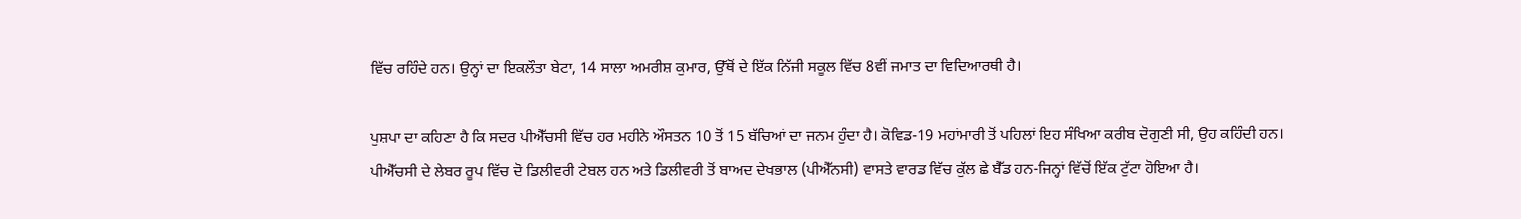ਵਿੱਚ ਰਹਿੰਦੇ ਹਨ। ਉਨ੍ਹਾਂ ਦਾ ਇਕਲੌਤਾ ਬੇਟਾ, 14 ਸਾਲਾ ਅਮਰੀਸ਼ ਕੁਮਾਰ, ਉੱਥੋਂ ਦੇ ਇੱਕ ਨਿੱਜੀ ਸਕੂਲ ਵਿੱਚ 8ਵੀਂ ਜਮਾਤ ਦਾ ਵਿਦਿਆਰਥੀ ਹੈ।

ਪੁਸ਼ਪਾ ਦਾ ਕਹਿਣਾ ਹੈ ਕਿ ਸਦਰ ਪੀਐੱਚਸੀ ਵਿੱਚ ਹਰ ਮਹੀਨੇ ਔਸਤਨ 10 ਤੋਂ 15 ਬੱਚਿਆਂ ਦਾ ਜਨਮ ਹੁੰਦਾ ਹੈ। ਕੋਵਿਡ-19 ਮਹਾਂਮਾਰੀ ਤੋਂ ਪਹਿਲਾਂ ਇਹ ਸੰਖਿਆ ਕਰੀਬ ਦੋਗੁਣੀ ਸੀ, ਉਹ ਕਹਿੰਦੀ ਹਨ। ਪੀਐੱਚਸੀ ਦੇ ਲੇਬਰ ਰੂਪ ਵਿੱਚ ਦੋ ਡਿਲੀਵਰੀ ਟੇਬਲ ਹਨ ਅਤੇ ਡਿਲੀਵਰੀ ਤੋਂ ਬਾਅਦ ਦੇਖਭਾਲ (ਪੀਐੱਨਸੀ) ਵਾਸਤੇ ਵਾਰਡ ਵਿੱਚ ਕੁੱਲ ਛੇ ਬੈੱਡ ਹਨ-ਜਿਨ੍ਹਾਂ ਵਿੱਚੋਂ ਇੱਕ ਟੁੱਟਾ ਹੋਇਆ ਹੈ।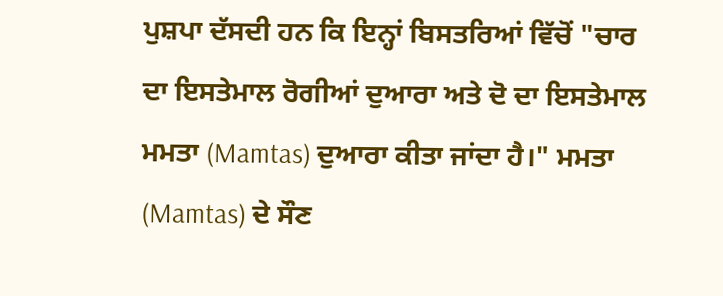ਪੁਸ਼ਪਾ ਦੱਸਦੀ ਹਨ ਕਿ ਇਨ੍ਹਾਂ ਬਿਸਤਰਿਆਂ ਵਿੱਚੋਂ "ਚਾਰ ਦਾ ਇਸਤੇਮਾਲ ਰੋਗੀਆਂ ਦੁਆਰਾ ਅਤੇ ਦੋ ਦਾ ਇਸਤੇਮਾਲ ਮਮਤਾ (Mamtas) ਦੁਆਰਾ ਕੀਤਾ ਜਾਂਦਾ ਹੈ।" ਮਮਤਾ (Mamtas) ਦੇ ਸੌਣ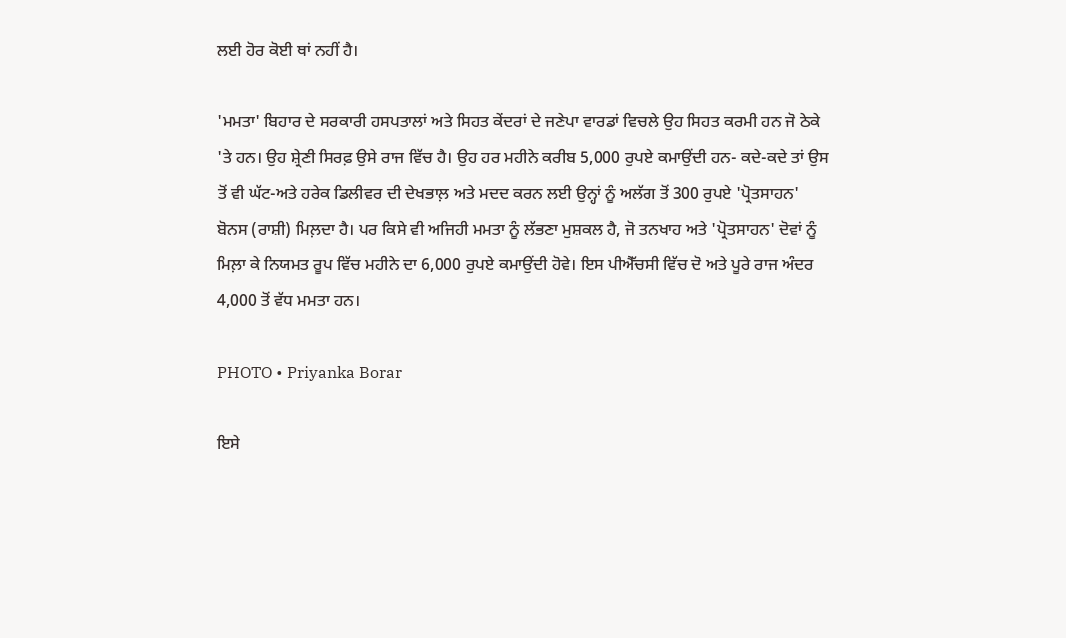ਲਈ ਹੋਰ ਕੋਈ ਥਾਂ ਨਹੀਂ ਹੈ।

'ਮਮਤਾ' ਬਿਹਾਰ ਦੇ ਸਰਕਾਰੀ ਹਸਪਤਾਲਾਂ ਅਤੇ ਸਿਹਤ ਕੇਂਦਰਾਂ ਦੇ ਜਣੇਪਾ ਵਾਰਡਾਂ ਵਿਚਲੇ ਉਹ ਸਿਹਤ ਕਰਮੀ ਹਨ ਜੋ ਠੇਕੇ 'ਤੇ ਹਨ। ਉਹ ਸ਼੍ਰੇਣੀ ਸਿਰਫ਼ ਉਸੇ ਰਾਜ ਵਿੱਚ ਹੈ। ਉਹ ਹਰ ਮਹੀਨੇ ਕਰੀਬ 5,000 ਰੁਪਏ ਕਮਾਉਂਦੀ ਹਨ- ਕਦੇ-ਕਦੇ ਤਾਂ ਉਸ ਤੋਂ ਵੀ ਘੱਟ-ਅਤੇ ਹਰੇਕ ਡਿਲੀਵਰ ਦੀ ਦੇਖਭਾਲ਼ ਅਤੇ ਮਦਦ ਕਰਨ ਲਈ ਉਨ੍ਹਾਂ ਨੂੰ ਅਲੱਗ ਤੋਂ 300 ਰੁਪਏ 'ਪ੍ਰੋਤਸਾਹਨ' ਬੋਨਸ (ਰਾਸ਼ੀ) ਮਿਲ਼ਦਾ ਹੈ। ਪਰ ਕਿਸੇ ਵੀ ਅਜਿਹੀ ਮਮਤਾ ਨੂੰ ਲੱਭਣਾ ਮੁਸ਼ਕਲ ਹੈ, ਜੋ ਤਨਖਾਹ ਅਤੇ 'ਪ੍ਰੋਤਸਾਹਨ' ਦੋਵਾਂ ਨੂੰ ਮਿਲ਼ਾ ਕੇ ਨਿਯਮਤ ਰੂਪ ਵਿੱਚ ਮਹੀਨੇ ਦਾ 6,000 ਰੁਪਏ ਕਮਾਉਂਦੀ ਹੋਵੇ। ਇਸ ਪੀਐੱਚਸੀ ਵਿੱਚ ਦੋ ਅਤੇ ਪੂਰੇ ਰਾਜ ਅੰਦਰ 4,000 ਤੋਂ ਵੱਧ ਮਮਤਾ ਹਨ।

PHOTO • Priyanka Borar

ਇਸੇ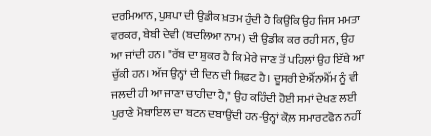ਦਰਮਿਆਨ, ਪੁਸ਼ਪਾ ਦੀ ਉਡੀਕ ਖ਼ਤਮ ਹੁੰਦੀ ਹੈ ਕਿਉਂਕਿ ਉਹ ਜਿਸ ਮਮਤਾ ਵਰਕਰ, ਬੇਬੀ ਦੇਵੀ (ਬਦਲਿਆ ਨਾਮ) ਦੀ ਉਡੀਕ ਕਰ ਰਹੀ ਸਨ, ਉਹ ਆ ਜਾਂਦੀ ਹਨ। "ਰੱਬ ਦਾ ਸ਼ੁਕਰ ਹੈ ਕਿ ਮੇਰੇ ਜਾਣ ਤੋਂ ਪਹਿਲਾਂ ਉਹ ਇੱਥੇ ਆ ਚੁੱਕੀ ਹਨ। ਅੱਜ ਉਨ੍ਹਾਂ ਦੀ ਦਿਨ ਦੀ ਸ਼ਿਫ਼ਟ ਹੈ। ਦੂਸਰੀ ਏਐੱਨਐੱਮ ਨੂੰ ਵੀ ਜਲਦੀ ਹੀ ਆ ਜਾਣਾ ਚਾਹੀਦਾ ਹੈ," ਉਹ ਕਹਿੰਦੀ ਹੋਈ ਸਮਾਂ ਦੇਖਣ ਲਈ ਪੁਰਾਣੇ ਮੋਬਾਇਲ ਦਾ ਬਟਨ ਦਬਾਉਂਦੀ ਹਨ-ਉਨ੍ਹਾਂ ਕੋਲ਼ ਸਮਾਰਟਫੋਨ ਨਹੀਂ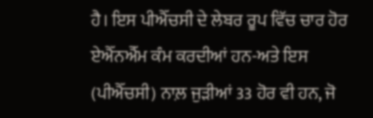ਹੈ। ਇਸ ਪੀਐੱਚਸੀ ਦੇ ਲੇਬਰ ਰੂਪ ਵਿੱਚ ਚਾਰ ਹੋਰ ਏਐੱਨਐੱਮ ਕੰਮ ਕਰਦੀਆਂ ਹਨ-ਅਤੇ ਇਸ (ਪੀਐੱਚਸੀ) ਨਾਲ਼ ਜੁੜੀਆਂ 33 ਹੋਰ ਵੀ ਹਨ, ਜੋ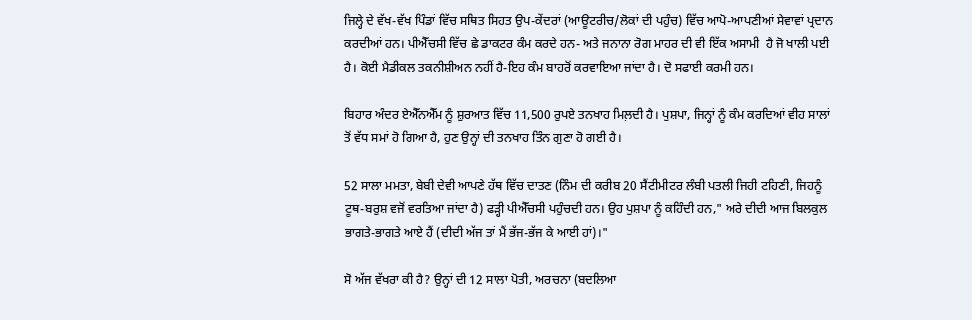ਜਿਲ੍ਹੇ ਦੇ ਵੱਖ-ਵੱਖ ਪਿੰਡਾਂ ਵਿੱਚ ਸਥਿਤ ਸਿਹਤ ਉਪ-ਕੇਂਦਰਾਂ (ਆਊਟਰੀਚ/ਲੋਕਾਂ ਦੀ ਪਹੁੰਚ) ਵਿੱਚ ਆਪੋ-ਆਪਣੀਆਂ ਸੇਵਾਵਾਂ ਪ੍ਰਦਾਨ ਕਰਦੀਆਂ ਹਨ। ਪੀਐੱਚਸੀ ਵਿੱਚ ਛੇ ਡਾਕਟਰ ਕੰਮ ਕਰਦੇ ਹਨ- ਅਤੇ ਜਨਾਨਾ ਰੋਗ ਮਾਹਰ ਦੀ ਵੀ ਇੱਕ ਅਸਾਮੀ  ਹੈ ਜੋ ਖਾਲੀ ਪਈ ਹੈ। ਕੋਈ ਮੈਡੀਕਲ ਤਕਨੀਸ਼ੀਅਨ ਨਹੀਂ ਹੈ-ਇਹ ਕੰਮ ਬਾਹਰੋਂ ਕਰਵਾਇਆ ਜਾਂਦਾ ਹੈ। ਦੋ ਸਫਾਈ ਕਰਮੀ ਹਨ।

ਬਿਹਾਰ ਅੰਦਰ ਏਐੱਨਐੱਮ ਨੂੰ ਸ਼ੁਰਆਤ ਵਿੱਚ 11,500 ਰੁਪਏ ਤਨਖਾਹ ਮਿਲ਼ਦੀ ਹੈ। ਪੁਸ਼ਪਾ, ਜਿਨ੍ਹਾਂ ਨੂੰ ਕੰਮ ਕਰਦਿਆਂ ਵੀਹ ਸਾਲਾਂ ਤੋਂ ਵੱਧ ਸਮਾਂ ਹੋ ਗਿਆ ਹੈ, ਹੁਣ ਉਨ੍ਹਾਂ ਦੀ ਤਨਖਾਹ ਤਿੰਨ ਗੁਣਾ ਹੋ ਗਈ ਹੈ।

52 ਸਾਲਾ ਮਮਤਾ, ਬੇਬੀ ਦੇਵੀ ਆਪਣੇ ਹੱਥ ਵਿੱਚ ਦਾਤਣ (ਨਿੰਮ ਦੀ ਕਰੀਬ 20 ਸੈਂਟੀਮੀਟਰ ਲੰਬੀ ਪਤਲੀ ਜਿਹੀ ਟਹਿਣੀ, ਜਿਹਨੂੰ ਟੂਥ-ਬਰੁਸ਼ ਵਜੋਂ ਵਰਤਿਆ ਜਾਂਦਾ ਹੈ) ਫੜ੍ਹੀ ਪੀਐੱਚਸੀ ਪਹੁੰਚਦੀ ਹਨ। ਉਹ ਪੁਸ਼ਪਾ ਨੂੰ ਕਹਿੰਦੀ ਹਨ," ਅਰੇ ਦੀਦੀ ਆਜ ਬਿਲਕੁਲ ਭਾਗਤੇ-ਭਾਗਤੇ ਆਏ ਹੈਂ (ਦੀਦੀ ਅੱਜ ਤਾਂ ਮੈਂ ਭੱਜ-ਭੱਜ ਕੇ ਆਈ ਹਾਂ)।"

ਸੋ ਅੱਜ ਵੱਖਰਾ ਕੀ ਹੈ? ਉਨ੍ਹਾਂ ਦੀ 12 ਸਾਲਾ ਪੋਤੀ, ਅਰਚਨਾ (ਬਦਲਿਆ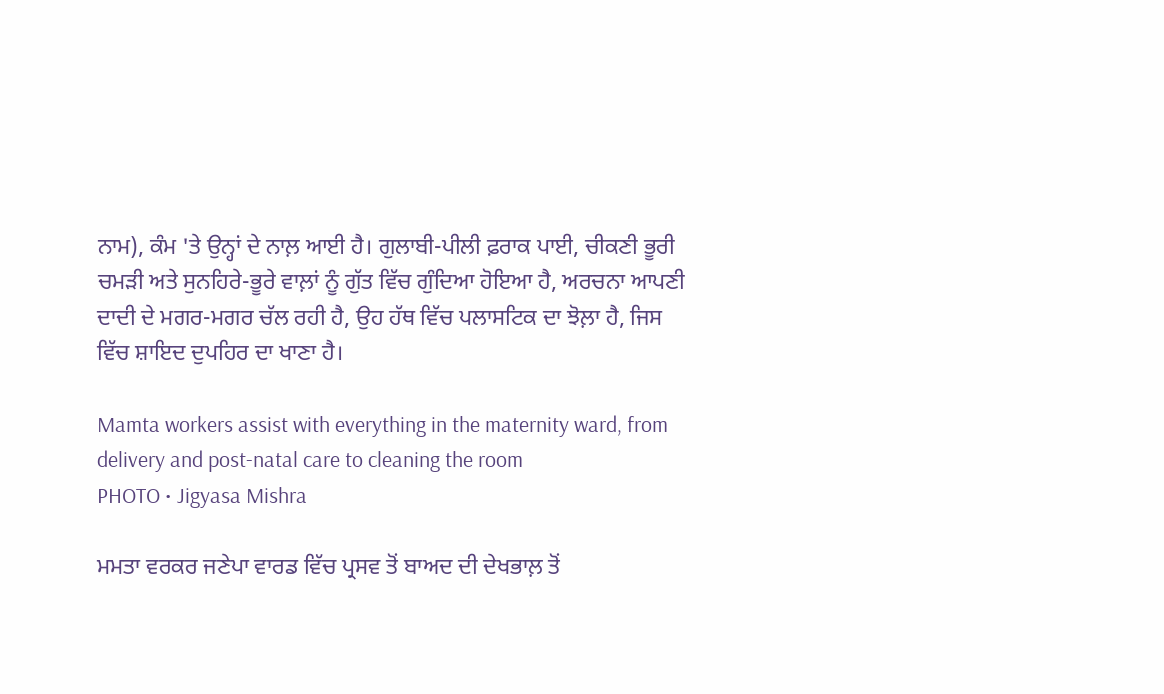ਨਾਮ), ਕੰਮ 'ਤੇ ਉਨ੍ਹਾਂ ਦੇ ਨਾਲ਼ ਆਈ ਹੈ। ਗੁਲਾਬੀ-ਪੀਲੀ ਫ਼ਰਾਕ ਪਾਈ, ਚੀਕਣੀ ਭੂਰੀ ਚਮੜੀ ਅਤੇ ਸੁਨਹਿਰੇ-ਭੂਰੇ ਵਾਲ਼ਾਂ ਨੂੰ ਗੁੱਤ ਵਿੱਚ ਗੁੰਦਿਆ ਹੋਇਆ ਹੈ, ਅਰਚਨਾ ਆਪਣੀ ਦਾਦੀ ਦੇ ਮਗਰ-ਮਗਰ ਚੱਲ ਰਹੀ ਹੈ, ਉਹ ਹੱਥ ਵਿੱਚ ਪਲਾਸਟਿਕ ਦਾ ਝੋਲ਼ਾ ਹੈ, ਜਿਸ ਵਿੱਚ ਸ਼ਾਇਦ ਦੁਪਹਿਰ ਦਾ ਖਾਣਾ ਹੈ।

Mamta workers assist with everything in the maternity ward, from delivery and post-natal care to cleaning the room
PHOTO • Jigyasa Mishra

ਮਮਤਾ ਵਰਕਰ ਜਣੇਪਾ ਵਾਰਡ ਵਿੱਚ ਪ੍ਰਸਵ ਤੋਂ ਬਾਅਦ ਦੀ ਦੇਖਭਾਲ਼ ਤੋਂ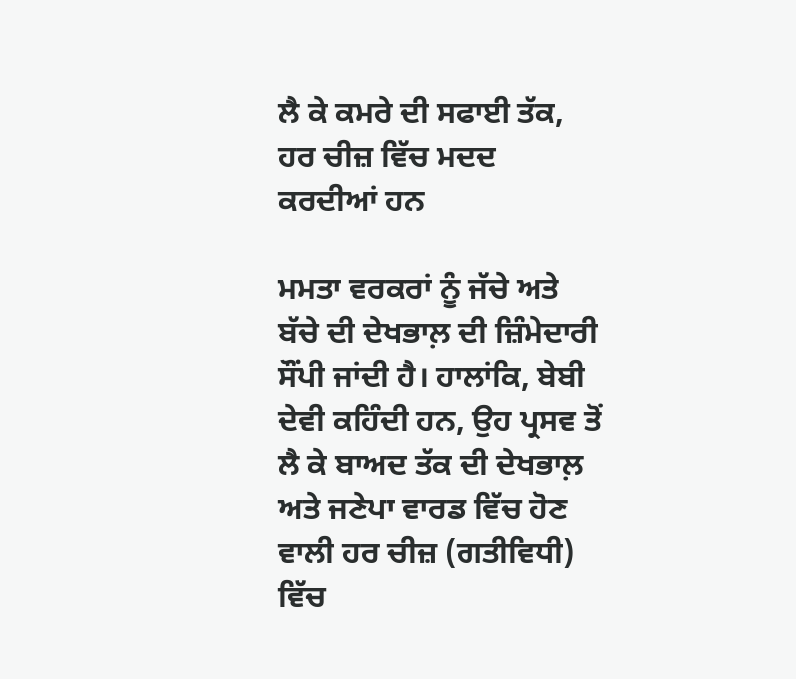ਲੈ ਕੇ ਕਮਰੇ ਦੀ ਸਫਾਈ ਤੱਕ, ਹਰ ਚੀਜ਼ ਵਿੱਚ ਮਦਦ ਕਰਦੀਆਂ ਹਨ

ਮਮਤਾ ਵਰਕਰਾਂ ਨੂੰ ਜੱਚੇ ਅਤੇ ਬੱਚੇ ਦੀ ਦੇਖਭਾਲ਼ ਦੀ ਜ਼ਿੰਮੇਦਾਰੀ ਸੌਂਪੀ ਜਾਂਦੀ ਹੈ। ਹਾਲਾਂਕਿ, ਬੇਬੀ ਦੇਵੀ ਕਹਿੰਦੀ ਹਨ, ਉਹ ਪ੍ਰਸਵ ਤੋਂ ਲੈ ਕੇ ਬਾਅਦ ਤੱਕ ਦੀ ਦੇਖਭਾਲ਼ ਅਤੇ ਜਣੇਪਾ ਵਾਰਡ ਵਿੱਚ ਹੋਣ ਵਾਲੀ ਹਰ ਚੀਜ਼ (ਗਤੀਵਿਧੀ) ਵਿੱਚ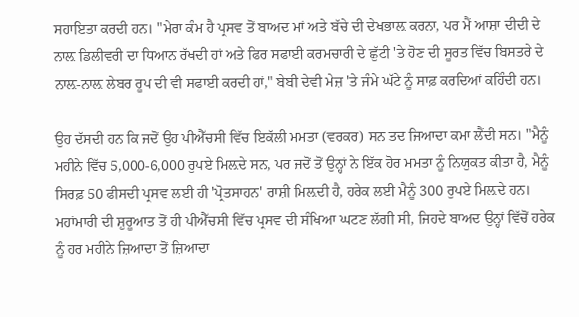ਸਹਾਇਤਾ ਕਰਦੀ ਹਨ। "ਮੇਰਾ ਕੰਮ ਹੈ ਪ੍ਰਸਵ ਤੋਂ ਬਾਅਦ ਮਾਂ ਅਤੇ ਬੱਚੇ ਦੀ ਦੇਖਭਾਲ਼ ਕਰਨਾ, ਪਰ ਮੈਂ ਆਸ਼ਾ ਦੀਦੀ ਦੇ ਨਾਲ਼ ਡਿਲੀਵਰੀ ਦਾ ਧਿਆਨ ਰੱਖਦੀ ਹਾਂ ਅਤੇ ਫਿਰ ਸਫਾਈ ਕਰਮਚਾਰੀ ਦੇ ਛੁੱਟੀ 'ਤੇ ਹੋਣ ਦੀ ਸੂਰਤ ਵਿੱਚ ਬਿਸਤਰੇ ਦੇ ਨਾਲ਼-ਨਾਲ਼ ਲੇਬਰ ਰੂਪ ਦੀ ਵੀ ਸਫਾਈ ਕਰਦੀ ਹਾਂ," ਬੇਬੀ ਦੇਵੀ ਮੇਜ਼ 'ਤੇ ਜੰਮੇ ਘੱਟੇ ਨੂੰ ਸਾਫ਼ ਕਰਦਿਆਂ ਕਹਿੰਦੀ ਹਨ।

ਉਹ ਦੱਸਦੀ ਹਨ ਕਿ ਜਦੋਂ ਉਹ ਪੀਐੱਚਸੀ ਵਿੱਚ ਇਕੱਲੀ ਮਮਤਾ (ਵਰਕਰ) ਸਨ ਤਦ ਜਿਆਦਾ ਕਮਾ ਲੈਂਦੀ ਸਨ। "ਮੈਨੂੰ ਮਹੀਨੇ ਵਿੱਚ 5,000-6,000 ਰੁਪਏ ਮਿਲ਼ਦੇ ਸਨ, ਪਰ ਜਦੋਂ ਤੋਂ ਉਨ੍ਹਾਂ ਨੇ ਇੱਕ ਹੋਰ ਮਮਤਾ ਨੂੰ ਨਿਯੁਕਤ ਕੀਤਾ ਹੈ, ਮੈਨੂੰ ਸਿਰਫ਼ 50 ਫੀਸਦੀ ਪ੍ਰਸਵ ਲਈ ਹੀ 'ਪ੍ਰੋਤਸਾਹਨ' ਰਾਸ਼ੀ ਮਿਲ਼ਦੀ ਹੈ, ਹਰੇਕ ਲਈ ਮੈਨੂੰ 300 ਰੁਪਏ ਮਿਲ਼ਦੇ ਹਨ। ਮਹਾਂਮਾਰੀ ਦੀ ਸ਼ੁਰੂਆਤ ਤੋਂ ਹੀ ਪੀਐੱਚਸੀ ਵਿੱਚ ਪ੍ਰਸਵ ਦੀ ਸੰਖਿਆ ਘਟਣ ਲੱਗੀ ਸੀ, ਜਿਹਦੇ ਬਾਅਦ ਉਨ੍ਹਾਂ ਵਿੱਚੋਂ ਹਰੇਕ ਨੂੰ ਹਰ ਮਹੀਨੇ ਜ਼ਿਆਦਾ ਤੋਂ ਜ਼ਿਆਦਾ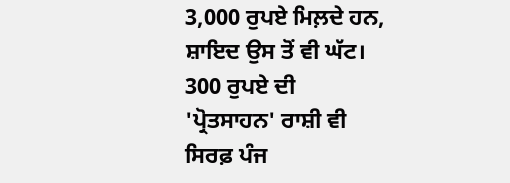3,000 ਰੁਪਏ ਮਿਲ਼ਦੇ ਹਨ, ਸ਼ਾਇਦ ਉਸ ਤੋਂ ਵੀ ਘੱਟ। 300 ਰੁਪਏ ਦੀ 'ਪ੍ਰੋਤਸਾਹਨ' ਰਾਸ਼ੀ ਵੀ ਸਿਰਫ਼ ਪੰਜ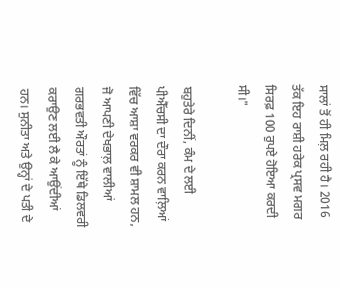ਸਾਲਾਂ ਤੋਂ ਹੀ ਮਿਲ਼ ਰਹੀ ਹੈ। 2016 ਤੱਕ ਇਹ ਰਾਸ਼ੀ ਹਰੇਕ ਪ੍ਰਸਵ ਮਗਰ ਸਿਰਫ਼ 100 ਰੁਪਏ ਹੋਇਆ ਕਰਦੀ ਸੀ।"

ਬਹੁਤੇਰੇ ਦਿਨੀਂ, ਕੰਮ ਦੇ ਲਈ ਪੀਐੱਚਸੀ ਦਾ ਦੌਰਾ ਕਰਨ ਵਾਲ਼ਿਆਂ ਵਿੱਚ ਆਸ਼ਾ ਵਰਕਰ ਵੀ ਸ਼ਾਮਲ ਹਨ, ਜੋ ਆਪਣੀ ਦੇਖਭਾਲ਼ ਵਾਲੀਆਂ ਗਰਭਵਤੀ ਔਰਤਾਂ ਨੂੰ ਇੱਥੇ ਡਿਲਵਰੀ ਕਰਾਉਣ ਲਈ ਲੈ ਕੇ ਆਉਂਦੀਆਂ ਹਨ। ਸੁਨੀਤਾ ਅਤੇ ਉਨ੍ਹਾਂ ਦੇ ਪਤੀ ਦੇ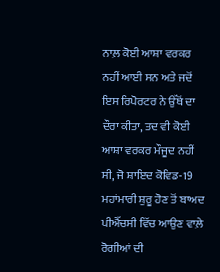ਨਾਲ਼ ਕੋਈ ਆਸ਼ਾ ਵਰਕਰ ਨਹੀਂ ਆਈ ਸਨ ਅਤੇ ਜਦੋਂ ਇਸ ਰਿਪੋਰਟਰ ਨੇ ਉੱਥੋਂ ਦਾ ਦੌਰਾ ਕੀਤਾ, ਤਦ ਵੀ ਕੋਈ ਆਸ਼ਾ ਵਰਕਰ ਮੌਜੂਦ ਨਹੀਂ ਸੀ, ਜੋ ਸ਼ਾਇਦ ਕੋਵਿਡ-19 ਮਹਾਂਮਾਰੀ ਸ਼ੁਰੂ ਹੋਣ ਤੋਂ ਬਾਅਦ ਪੀਐੱਚਸੀ ਵਿੱਚ ਆਉਣ ਵਾਲ਼ੇ ਰੋਗੀਆਂ ਦੀ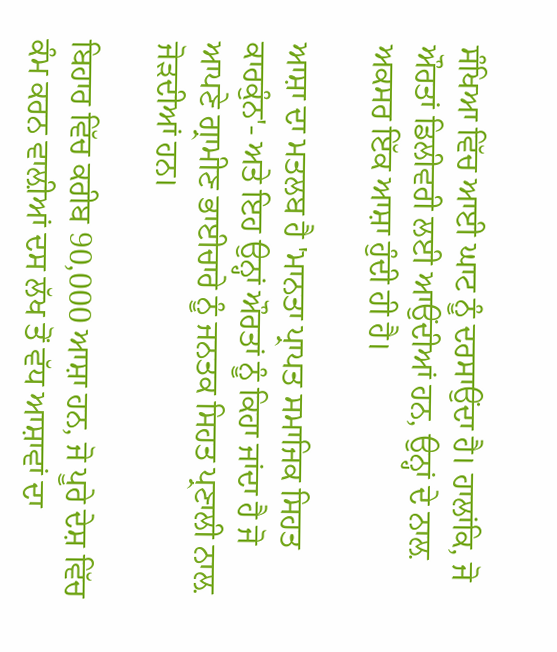ਸੰਖਿਆ ਵਿੱਚ ਆਈ ਘਾਟ ਨੂੰ ਦਰਸਾਉਂਦਾ ਹੈ। ਹਾਲਾਂਕਿ, ਜੋ ਔਰਤਾਂ ਡਿਲੀਵਰੀ ਲਈ ਆਉਂਦੀਆਂ ਹਨ, ਉਨ੍ਹਾਂ ਦੇ ਨਾਲ਼ ਅਕਸਰ ਇੱਕ ਆਸ਼ਾ ਹੁੰਦੀ ਹੀ ਹੈ।

ਆਸ਼ਾ ਦਾ ਮਤਲਬ ਹੈ 'ਮਾਨਤਾ ਪ੍ਰਾਪਤ ਸਮਾਜਿਕ ਸਿਹਤ ਕਾਰਕੁੰਨ'- ਅਤੇ ਇਹ ਉਨ੍ਹਾਂ ਔਰਤਾਂ ਨੂੰ ਕਿਹਾ ਜਾਂਦਾ ਹੈ ਜੋ ਆਪਣੇ ਗ੍ਰਾਮੀਣ ਭਾਈਚਾਰੇ ਨੂੰ ਜਨਤਕ ਸਿਹਤ ਪ੍ਰਣਾਲੀ ਨਾਲ਼ ਜੋੜਦੀਆਂ ਹਨ।

ਬਿਹਾਰ ਵਿੱਚ ਕਰੀਬ 90,000 ਆਸ਼ਾ ਹਨ, ਜੋ ਪੂਰੇ ਦੇਸ਼ ਵਿੱਚ ਕੰਮ ਕਰਨ ਵਾਲ਼ੀਆਂ ਦਸ ਲੱਖ ਤੋਂ ਵੱਧ ਆਸ਼ਾਵਾਂ ਦਾ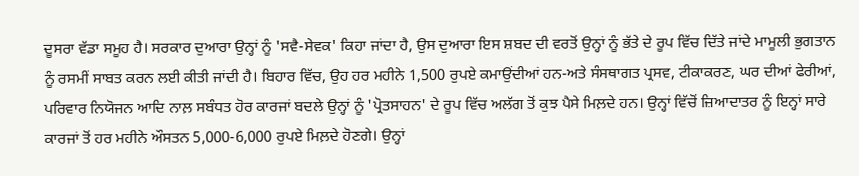ਦੂਸਰਾ ਵੱਡਾ ਸਮੂਹ ਹੈ। ਸਰਕਾਰ ਦੁਆਰਾ ਉਨ੍ਹਾਂ ਨੂੰ 'ਸਵੈ-ਸੇਵਕ' ਕਿਹਾ ਜਾਂਦਾ ਹੈ, ਉਸ ਦੁਆਰਾ ਇਸ ਸ਼ਬਦ ਦੀ ਵਰਤੋਂ ਉਨ੍ਹਾਂ ਨੂੰ ਭੱਤੇ ਦੇ ਰੂਪ ਵਿੱਚ ਦਿੱਤੇ ਜਾਂਦੇ ਮਾਮੂਲੀ ਭੁਗਤਾਨ ਨੂੰ ਰਸਮੀਂ ਸਾਬਤ ਕਰਨ ਲਈ ਕੀਤੀ ਜਾਂਦੀ ਹੈ। ਬਿਹਾਰ ਵਿੱਚ, ਉਹ ਹਰ ਮਹੀਨੇ 1,500 ਰੁਪਏ ਕਮਾਉਂਦੀਆਂ ਹਨ-ਅਤੇ ਸੰਸਥਾਗਤ ਪ੍ਰਸਵ, ਟੀਕਾਕਰਣ, ਘਰ ਦੀਆਂ ਫੇਰੀਆਂ, ਪਰਿਵਾਰ ਨਿਯੋਜਨ ਆਦਿ ਨਾਲ਼ ਸਬੰਧਤ ਹੋਰ ਕਾਰਜਾਂ ਬਦਲੇ ਉਨ੍ਹਾਂ ਨੂੰ 'ਪ੍ਰੋਤਸਾਹਨ' ਦੇ ਰੂਪ ਵਿੱਚ ਅਲੱਗ ਤੋਂ ਕੁਝ ਪੈਸੇ ਮਿਲ਼ਦੇ ਹਨ। ਉਨ੍ਹਾਂ ਵਿੱਚੋਂ ਜ਼ਿਆਦਾਤਰ ਨੂੰ ਇਨ੍ਹਾਂ ਸਾਰੇ ਕਾਰਜਾਂ ਤੋਂ ਹਰ ਮਹੀਨੇ ਔਸਤਨ 5,000-6,000 ਰੁਪਏ ਮਿਲ਼ਦੇ ਹੋਣਗੇ। ਉਨ੍ਹਾਂ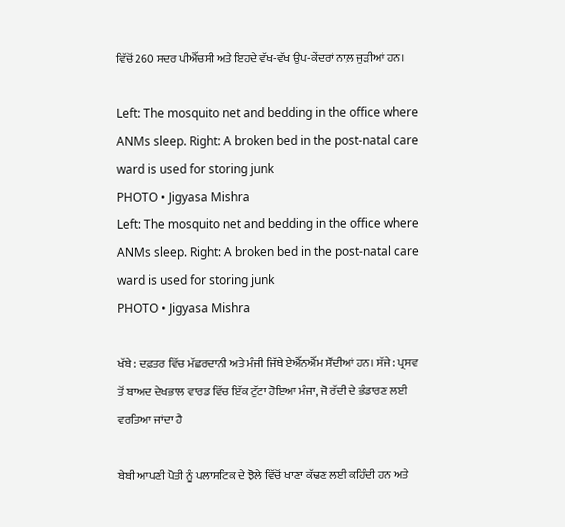ਵਿੱਚੋਂ 260 ਸਦਰ ਪੀਐੱਚਸੀ ਅਤੇ ਇਹਦੇ ਵੱਖ-ਵੱਖ ਉਪ-ਕੇਂਦਰਾਂ ਨਾਲ਼ ਜੁੜੀਆਂ ਹਨ।

Left: The mosquito net and bedding in the office where ANMs sleep. Right: A broken bed in the post-natal care ward is used for storing junk
PHOTO • Jigyasa Mishra
Left: The mosquito net and bedding in the office where ANMs sleep. Right: A broken bed in the post-natal care ward is used for storing junk
PHOTO • Jigyasa Mishra

ਖੱਬੇ : ਦਫ਼ਤਰ ਵਿੱਚ ਮੱਛਰਦਾਨੀ ਅਤੇ ਮੰਜੀ ਜਿੱਥੇ ਏਐੱਨਐੱਮ ਸੌਂਦੀਆਂ ਹਨ। ਸੱਜੇ : ਪ੍ਰਸਵ ਤੋਂ ਬਾਅਦ ਦੇਖਭਾਲ ਵਾਰਡ ਵਿੱਚ ਇੱਕ ਟੁੱਟਾ ਹੋਇਆ ਮੰਜਾ, ਜੋ ਰੱਦੀ ਦੇ ਭੰਡਾਰਣ ਲਈ ਵਰਤਿਆ ਜਾਂਦਾ ਹੈ

ਬੇਬੀ ਆਪਣੀ ਪੋਤੀ ਨੂੰ ਪਲਾਸਟਿਕ ਦੇ ਝੋਲੇ ਵਿੱਚੋਂ ਖਾਣਾ ਕੱਢਣ ਲਈ ਕਹਿੰਦੀ ਹਨ ਅਤੇ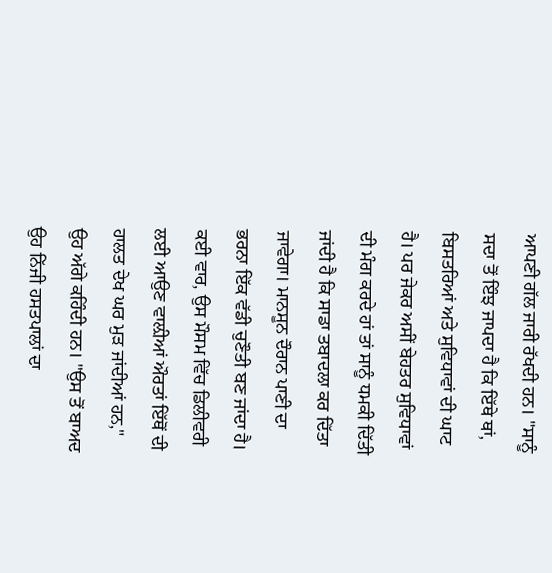ਆਪਣੀ ਗੱਲ ਜਾਰੀ ਰੱਖਦੀ ਹਨ। "ਸਾਨੂੰ ਸਦਾ ਤੋਂ ਇੰਝ ਜਾਪਦਾ ਹੈ ਕਿ ਇੱਥੇ ਥਾਂ, ਬਿਸਤਰਿਆਂ ਅਤੇ ਸੁਵਿਧਾਵਾਂ ਦੀ ਘਾਟ ਹੈ। ਪਰ ਜੇਕਰ ਅਸੀਂ ਬੇਹਤਰ ਸੁਵਿਧਾਵਾਂ ਦੀ ਮੰਗ ਕਰਦੇ ਹਾਂ ਤਾਂ ਸਾਨੂੰ ਧਮਕੀ ਦਿੱਤੀ ਜਾਂਦੀ ਹੈ ਕਿ ਸਾਡਾ ਤਬਾਦਲਾ ਕਰ ਦਿੱਤਾ ਜਾਵੇਗਾ। ਮਾਨਸੂਨ ਦੌਰਾਨ ਪਾਣੀ ਦਾ ਭਰਨਾ ਇੱਕ ਵੱਡੀ ਚੁਣੌਤੀ ਬਣ ਜਾਂਦਾ ਹੈ। ਕਈ ਵਾਰ, ਉਸ ਮੌਸਮ ਵਿੱਚ ਡਿਲੀਵਰੀ ਲਈ ਆਉਣ ਵਾਲ਼ੀਆਂ ਔਰਤਾਂ ਇੱਥੋਂ ਦੀ ਹਾਲਤ ਦੇਖ ਘਰ ਮੁੜ ਜਾਂਦੀਆਂ ਹਨ," ਉਹ ਅੱਗੇ ਕਹਿੰਦੀ ਹਨ। "ਉਸ ਤੋਂ ਬਾਅਦ ਉਹ ਨਿੱਜੀ ਹਸਤਪਾਲਾਂ ਦਾ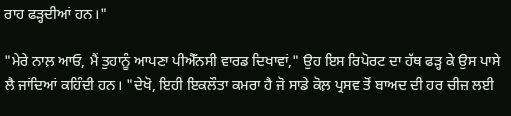ਰਾਹ ਫੜ੍ਹਦੀਆਂ ਹਨ।"

"ਮੇਰੇ ਨਾਲ਼ ਆਓ, ਮੈਂ ਤੁਹਾਨੂੰ ਆਪਣਾ ਪੀਐੱਨਸੀ ਵਾਰਡ ਦਿਖਾਵਾਂ," ਉਹ ਇਸ ਰਿਪੋਰਟ ਦਾ ਹੱਥ ਫੜ੍ਹ ਕੇ ਉਸ ਪਾਸੇ ਲੈ ਜਾਂਦਿਆਂ ਕਹਿੰਦੀ ਹਨ। "ਦੇਖੋ, ਇਹੀ ਇਕਲੌਤਾ ਕਮਰਾ ਹੈ ਜੋ ਸਾਡੇ ਕੋਲ਼ ਪ੍ਰਸਵ ਤੋਂ ਬਾਅਦ ਦੀ ਹਰ ਚੀਜ਼ ਲਈ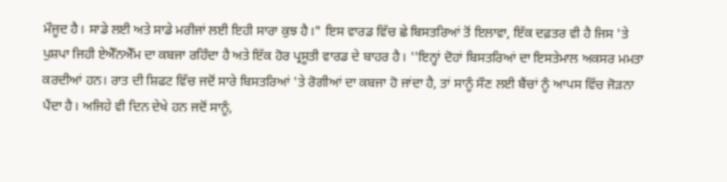ਮੌਜੂਦ ਹੈ। ਸਾਡੇ ਲਈ ਅਤੇ ਸਾਡੇ ਮਰੀਜਾਂ ਲਈ ਇਹੀ ਸਾਰਾ ਕੁਝ ਹੈ।" ਇਸ ਵਾਰਡ ਵਿੱਚ ਛੇ ਬਿਸਤਰਿਆਂ ਤੋਂ ਇਲਾਵਾ, ਇੱਕ ਦਫ਼ਤਰ ਵੀ ਹੈ ਜਿਸ 'ਤੇ ਪੁਸ਼ਪਾ ਜਿਹੀ ਏਐੱਨਐੱਮ ਦਾ ਕਬਜਾ ਰਹਿੰਦਾ ਹੈ ਅਤੇ ਇੱਕ ਹੋਰ ਪ੍ਰਸੂਤੀ ਵਾਰਡ ਦੇ ਬਾਹਰ ਹੈ। ''ਇਨ੍ਹਾਂ ਦੋਹਾਂ ਬਿਸਤਰਿਆਂ ਦਾ ਇਸਤੇਮਾਲ ਅਕਸਰ ਮਮਤਾ ਕਰਦੀਆਂ ਹਨ। ਰਾਤ ਦੀ ਸ਼ਿਫਟ ਵਿੱਚ ਜਦੋਂ ਸਾਰੇ ਬਿਸਤਰਿਆਂ 'ਤੇ ਰੋਗੀਆਂ ਦਾ ਕਬਜਾ ਹੋ ਜਾਂਦਾ ਹੈ, ਤਾਂ ਸਾਨੂੰ ਸੌਣ ਲਈ ਬੈਂਚਾਂ ਨੂੰ ਆਪਸ ਵਿੱਚ ਜੋੜਨਾ ਪੈਂਦਾ ਹੈ। ਅਜਿਹੇ ਵੀ ਦਿਨ ਦੇਖੇ ਹਨ ਜਦੋਂ ਸਾਨੂੰ,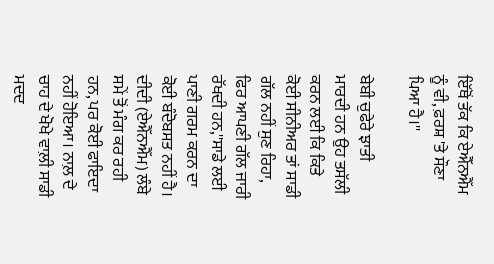ਇੱਥੋਂ ਤੱਕ ਕਿ ਏਐੱਨਐੱਮ ਨੂੰ ਵੀ, ਫ਼ਰਸ਼ 'ਤੇ ਸੌਣਾ ਪਿਆ ਹੈ।''

ਬੇਬੀ ਚੁਫੇਰੇ ਝਾਤੀ ਮਾਰਦੀ ਹਨ ਉਹ ਤਸੱਲੀ ਕਰਨ ਲਈ ਕਿ ਕਿਤੇ ਕੋਈ ਸੀਨੀਅਰ ਤਾਂ ਸਾਡੀ ਗੱਲ ਨਹੀਂ ਸੁਣ ਰਿਹਾ, ਫਿਰ ਆਪਣੀ ਗੱਲ ਜਾਰੀ ਰੱਖਦੀ ਹਨ,''ਸਾਡੇ ਲਈ ਪਾਣੀ ਗਰਮ ਕਰਨ ਦਾ ਕੋਈ ਬੰਦੋਬਸਤ ਨਹੀਂ ਹੈ। ਦੀਦੀ (ਏਐੱਨਐੱਮ) ਲੰਬੇ ਸਮੇਂ ਤੋਂ ਮੰਗ ਕਰ ਰਹੀ ਹਨ, ਪਰ ਕੋਈ ਫਾਇਦਾ ਨਹੀਂ ਹੋਇਆ। ਨਾਲ਼ ਦੇ ਚਾਹ ਦੇ ਖੋਖੇ ਵਾਲ਼ੀ ਸਾਡੀ ਮਦਦ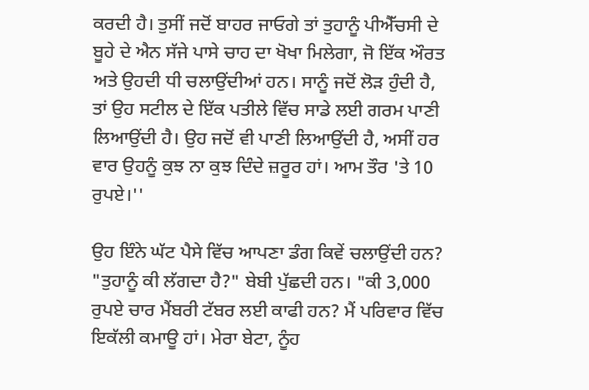ਕਰਦੀ ਹੈ। ਤੁਸੀਂ ਜਦੋਂ ਬਾਹਰ ਜਾਓਗੇ ਤਾਂ ਤੁਹਾਨੂੰ ਪੀਐੱਚਸੀ ਦੇ ਬੂਹੇ ਦੇ ਐਨ ਸੱਜੇ ਪਾਸੇ ਚਾਹ ਦਾ ਖੋਖਾ ਮਿਲੇਗਾ, ਜੋ ਇੱਕ ਔਰਤ ਅਤੇ ਉਹਦੀ ਧੀ ਚਲਾਉਂਦੀਆਂ ਹਨ। ਸਾਨੂੰ ਜਦੋਂ ਲੋੜ ਹੁੰਦੀ ਹੈ, ਤਾਂ ਉਹ ਸਟੀਲ ਦੇ ਇੱਕ ਪਤੀਲੇ ਵਿੱਚ ਸਾਡੇ ਲਈ ਗਰਮ ਪਾਣੀ ਲਿਆਉਂਦੀ ਹੈ। ਉਹ ਜਦੋਂ ਵੀ ਪਾਣੀ ਲਿਆਉਂਦੀ ਹੈ, ਅਸੀਂ ਹਰ ਵਾਰ ਉਹਨੂੰ ਕੁਝ ਨਾ ਕੁਝ ਦਿੰਦੇ ਜ਼ਰੂਰ ਹਾਂ। ਆਮ ਤੌਰ 'ਤੇ 10 ਰੁਪਏ।''

ਉਹ ਇੰਨੇ ਘੱਟ ਪੈਸੇ ਵਿੱਚ ਆਪਣਾ ਡੰਗ ਕਿਵੇਂ ਚਲਾਉਂਦੀ ਹਨ? "ਤੁਹਾਨੂੰ ਕੀ ਲੱਗਦਾ ਹੈ?" ਬੇਬੀ ਪੁੱਛਦੀ ਹਨ। "ਕੀ 3,000 ਰੁਪਏ ਚਾਰ ਮੈਂਬਰੀ ਟੱਬਰ ਲਈ ਕਾਫੀ ਹਨ? ਮੈਂ ਪਰਿਵਾਰ ਵਿੱਚ ਇਕੱਲੀ ਕਮਾਊ ਹਾਂ। ਮੇਰਾ ਬੇਟਾ, ਨੂੰਹ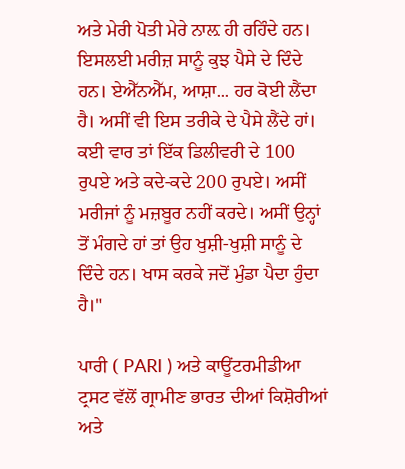ਅਤੇ ਮੇਰੀ ਪੋਤੀ ਮੇਰੇ ਨਾਲ਼ ਹੀ ਰਹਿੰਦੇ ਹਨ। ਇਸਲਈ ਮਰੀਜ਼ ਸਾਨੂੰ ਕੁਝ ਪੈਸੇ ਦੇ ਦਿੰਦੇ ਹਨ। ਏਐੱਨਐੱਮ, ਆਸ਼ਾ... ਹਰ ਕੋਈ ਲੈਂਦਾ ਹੈ। ਅਸੀਂ ਵੀ ਇਸ ਤਰੀਕੇ ਦੇ ਪੈਸੇ ਲੈਂਦੇ ਹਾਂ। ਕਈ ਵਾਰ ਤਾਂ ਇੱਕ ਡਿਲੀਵਰੀ ਦੇ 100 ਰੁਪਏ ਅਤੇ ਕਦੇ-ਕਦੇ 200 ਰੁਪਏ। ਅਸੀਂ ਮਰੀਜਾਂ ਨੂੰ ਮਜ਼ਬੂਰ ਨਹੀਂ ਕਰਦੇ। ਅਸੀਂ ਉਨ੍ਹਾਂ ਤੋਂ ਮੰਗਦੇ ਹਾਂ ਤਾਂ ਉਹ ਖੁਸ਼ੀ-ਖੁਸ਼ੀ ਸਾਨੂੰ ਦੇ ਦਿੰਦੇ ਹਨ। ਖਾਸ ਕਰਕੇ ਜਦੋਂ ਮੁੰਡਾ ਪੈਦਾ ਹੁੰਦਾ ਹੈ।"

ਪਾਰੀ ( PARI ) ਅਤੇ ਕਾਊਂਟਰਮੀਡੀਆ ਟ੍ਰਸਟ ਵੱਲੋਂ ਗ੍ਰਾਮੀਣ ਭਾਰਤ ਦੀਆਂ ਕਿਸ਼ੋਰੀਆਂ ਅਤੇ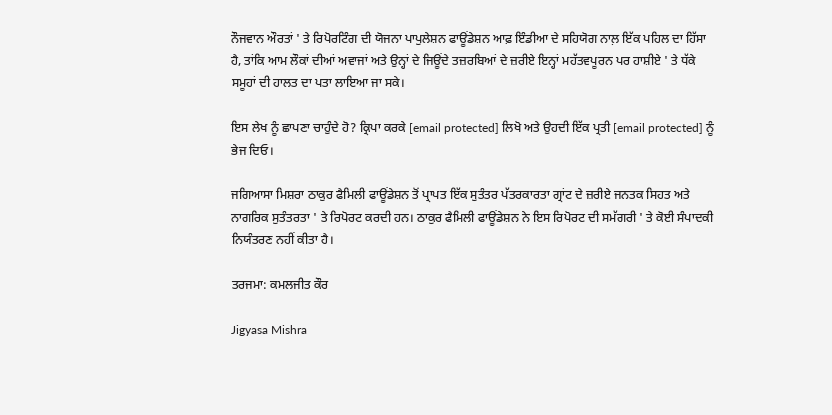ਨੌਜਵਾਨ ਔਰਤਾਂ ' ਤੇ ਰਿਪੋਰਟਿੰਗ ਦੀ ਯੋਜਨਾ ਪਾਪੁਲੇਸ਼ਨ ਫਾਊਂਡੇਸ਼ਨ ਆਫ਼ ਇੰਡੀਆ ਦੇ ਸਹਿਯੋਗ ਨਾਲ਼ ਇੱਕ ਪਹਿਲ ਦਾ ਹਿੱਸਾ ਹੈ, ਤਾਂਕਿ ਆਮ ਲੌਕਾਂ ਦੀਆਂ ਅਵਾਜਾਂ ਅਤੇ ਉਨ੍ਹਾਂ ਦੇ ਜਿਊਂਦੇ ਤਜ਼ਰਬਿਆਂ ਦੇ ਜ਼ਰੀਏ ਇਨ੍ਹਾਂ ਮਹੱਤਵਪੂਰਨ ਪਰ ਹਾਸ਼ੀਏ ' ਤੇ ਧੱਕੇ ਸਮੂਹਾਂ ਦੀ ਹਾਲਤ ਦਾ ਪਤਾ ਲਾਇਆ ਜਾ ਸਕੇ।

ਇਸ ਲੇਖ ਨੂੰ ਛਾਪਣਾ ਚਾਹੁੰਦੇ ਹੋ? ਕ੍ਰਿਪਾ ਕਰਕੇ [email protected] ਲਿਖੋ ਅਤੇ ਉਹਦੀ ਇੱਕ ਪ੍ਰਤੀ [email protected] ਨੂੰ ਭੇਜ ਦਿਓ।

ਜਗਿਆਸਾ ਮਿਸ਼ਰਾ ਠਾਕੁਰ ਫੈਮਿਲੀ ਫਾਊਂਡੇਸ਼ਨ ਤੋਂ ਪ੍ਰਾਪਤ ਇੱਕ ਸੁਤੰਤਰ ਪੱਤਰਕਾਰਤਾ ਗ੍ਰਾਂਟ ਦੇ ਜ਼ਰੀਏ ਜਨਤਕ ਸਿਹਤ ਅਤੇ ਨਾਗਰਿਕ ਸੁਤੰਤਰਤਾ ' ਤੇ ਰਿਪੋਰਟ ਕਰਦੀ ਹਨ। ਠਾਕੁਰ ਫੈਮਿਲੀ ਫਾਊਂਡੇਸ਼ਨ ਨੇ ਇਸ ਰਿਪੋਰਟ ਦੀ ਸਮੱਗਰੀ ' ਤੇ ਕੋਈ ਸੰਪਾਦਕੀ ਨਿਯੰਤਰਣ ਨਹੀਂ ਕੀਤਾ ਹੈ।

ਤਰਜਮਾ: ਕਮਲਜੀਤ ਕੌਰ

Jigyasa Mishra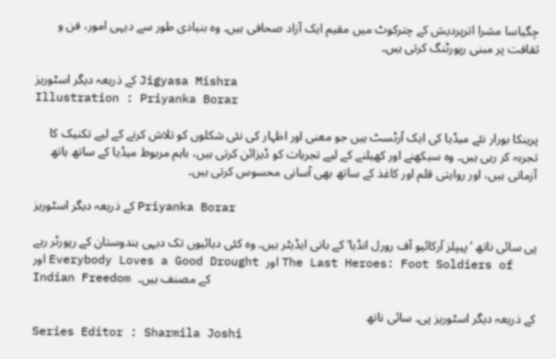جِگیاسا مشرا اترپردیش کے چترکوٹ میں مقیم ایک آزاد صحافی ہیں۔ وہ بنیادی طور سے دیہی امور، فن و ثقافت پر مبنی رپورٹنگ کرتی ہیں۔

کے ذریعہ دیگر اسٹوریز Jigyasa Mishra
Illustration : Priyanka Borar

پرینکا بورار نئے میڈیا کی ایک آرٹسٹ ہیں جو معنی اور اظہار کی نئی شکلوں کو تلاش کرنے کے لیے تکنیک کا تجربہ کر رہی ہیں۔ وہ سیکھنے اور کھیلنے کے لیے تجربات کو ڈیزائن کرتی ہیں، باہم مربوط میڈیا کے ساتھ ہاتھ آزماتی ہیں، اور روایتی قلم اور کاغذ کے ساتھ بھی آسانی محسوس کرتی ہیں۔

کے ذریعہ دیگر اسٹوریز Priyanka Borar

پی سائی ناتھ ’پیپلز آرکائیو آف رورل انڈیا‘ کے بانی ایڈیٹر ہیں۔ وہ کئی دہائیوں تک دیہی ہندوستان کے رپورٹر رہے اور Everybody Loves a Good Drought اور The Last Heroes: Foot Soldiers of Indian Freedom کے مصنف ہیں۔

کے ذریعہ دیگر اسٹوریز پی۔ سائی ناتھ
Series Editor : Sharmila Joshi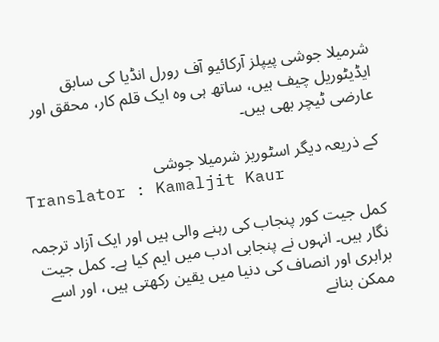شرمیلا جوشی پیپلز آرکائیو آف رورل انڈیا کی سابق ایڈیٹوریل چیف ہیں، ساتھ ہی وہ ایک قلم کار، محقق اور عارضی ٹیچر بھی ہیں۔

کے ذریعہ دیگر اسٹوریز شرمیلا جوشی
Translator : Kamaljit Kaur

کمل جیت کور پنجاب کی رہنے والی ہیں اور ایک آزاد ترجمہ نگار ہیں۔ انہوں نے پنجابی ادب میں ایم کیا ہے۔ کمل جیت برابری اور انصاف کی دنیا میں یقین رکھتی ہیں، اور اسے ممکن بنانے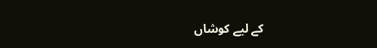کے لیے کوشاں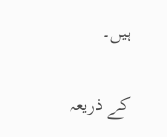ہیں۔

کے ذریعہ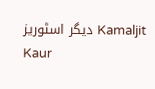دیگر اسٹوریز Kamaljit Kaur